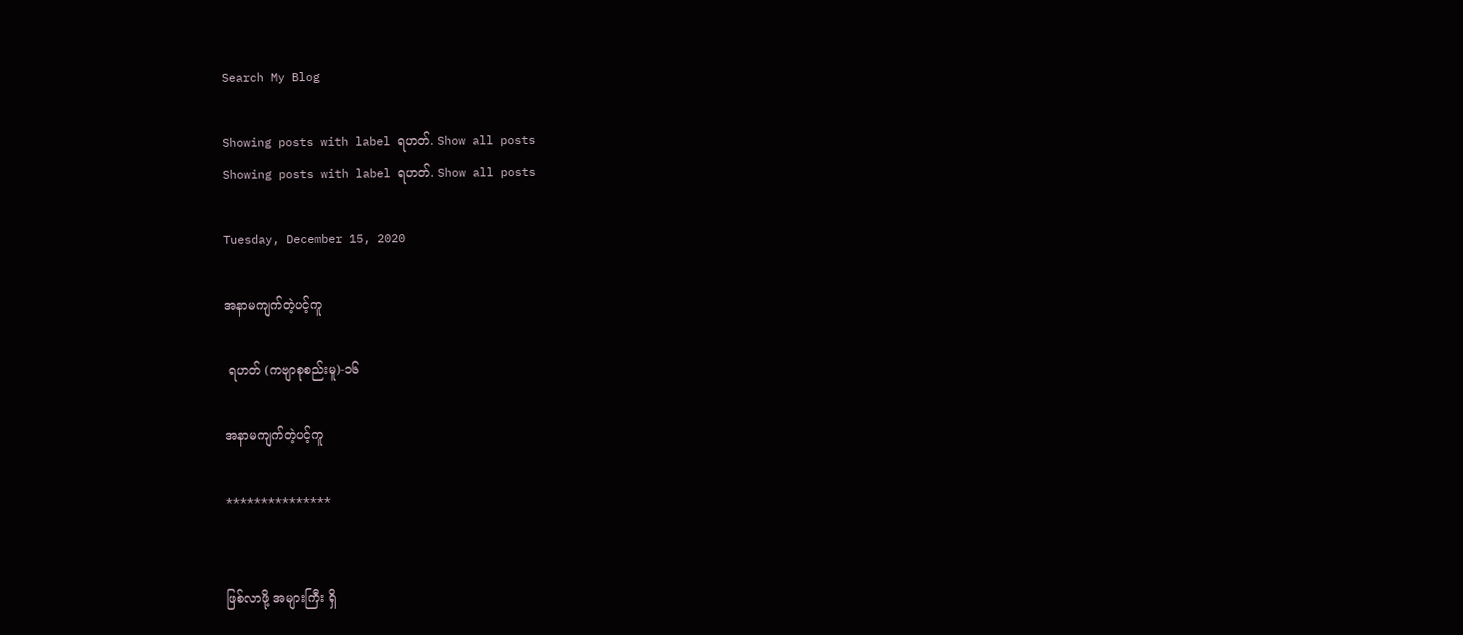Search My Blog

Showing posts with label ရဟတ်. Show all posts
Showing posts with label ရဟတ်. Show all posts

Tuesday, December 15, 2020

အနာမကျက်တဲ့ပင့်ကူ

 ရဟတ် (ကဗျာစုစည်းမူ)-၁၆

အနာမကျက်တဲ့ပင့်ကူ

***************


ဖြစ်လာဖို့ အများကြီး ရှိ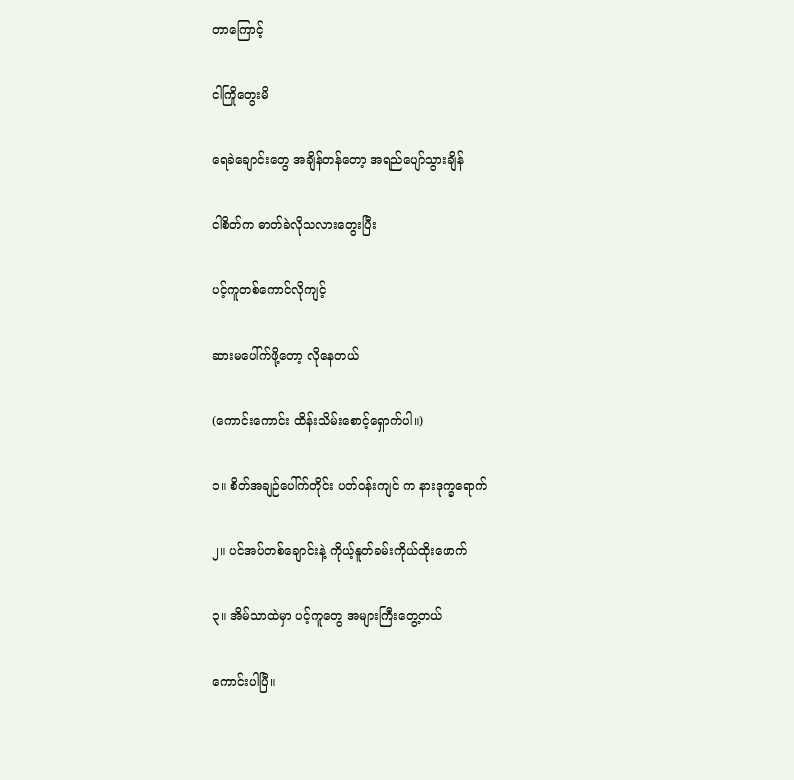တာကြောင့်

ငါကြိုတွေးမိ

ရေခဲချောင်းတွေ အချိန်တန်တော့ အရည်ပျော်သွားချိန်

ငါစိတ်က ဓာတ်ခဲလိုသလားတွေးပြီး

ပင့်ကူတစ်ကောင်လိုကျင့်

ဆားမပေါ်က်ဖို့တော့ လိုနေတယ်

(ကောင်းကောင်း ထိန်းသိမ်းစောင့်ရှောက်ပါ။)

၁။ စိတ်အချဉ်ပေါ်က်တိုင်း ပတ်ဝန်းကျင် က နားဒုက္ခရောက်

၂။ ပင်အပ်တစ်ချောင်းနဲ့ ကိုယ့်နူတ်ခမ်းကိုယ်ထိုးဖောက်

၃။ အိမ်သာထဲမှာ ပင့်ကူတွေ အများကြီးတွေ့တယ်

ကောင်းပါပြီ။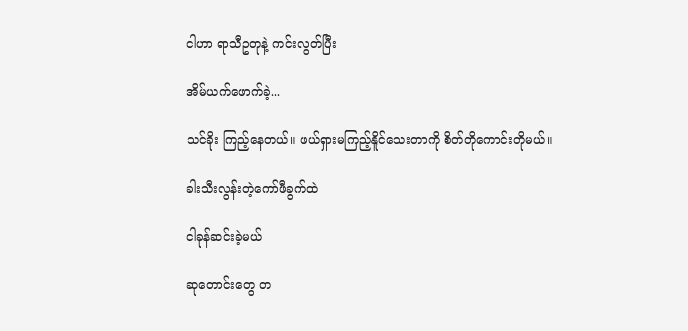ငါဟာ ရာသီဥတုနဲ့ ကင်းလွတ်ပြီး

အိမ်ယက်ဖောက်ခဲ့...

သင်ခိုး ကြည့်နေတယ်။ ဖယ်ရှားမကြည့်နိူင်သေးတာကို စိတ်တိုကောင်းတိုမယ်။

ခါးသီးလွန်းတဲ့ကော်ဖီခွက်ထဲ

ငါခုန်ဆင်းခဲ့မယ်

ဆုတောင်းတွေ တ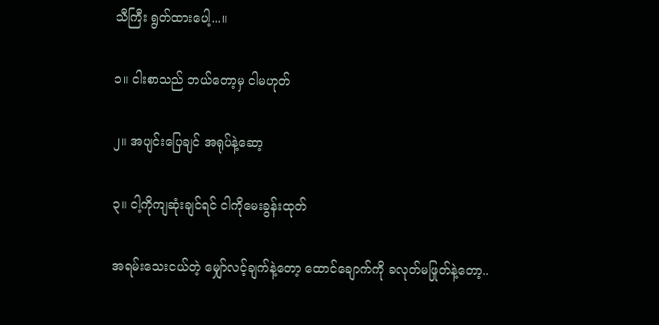သီကြီး ရွတ်ထားပေါ့...။

၁။ ငါးစာသည် ဘယ်တော့မှ ငါမဟုတ်

၂။ အပျင်းပြေချင် အရုပ်နဲ့ဆော့

၃။ ငါ့ကိုကျဆုံးချင်ရင် ငါကိုမေးခွန်းထုတ်

အရမ်းသေးငယ်တဲ့ မျှော်လင့်ချက်နဲ့တော့ ထောင်ချောက်ကို ခလုတ်မဖြုတ်နဲ့တော့..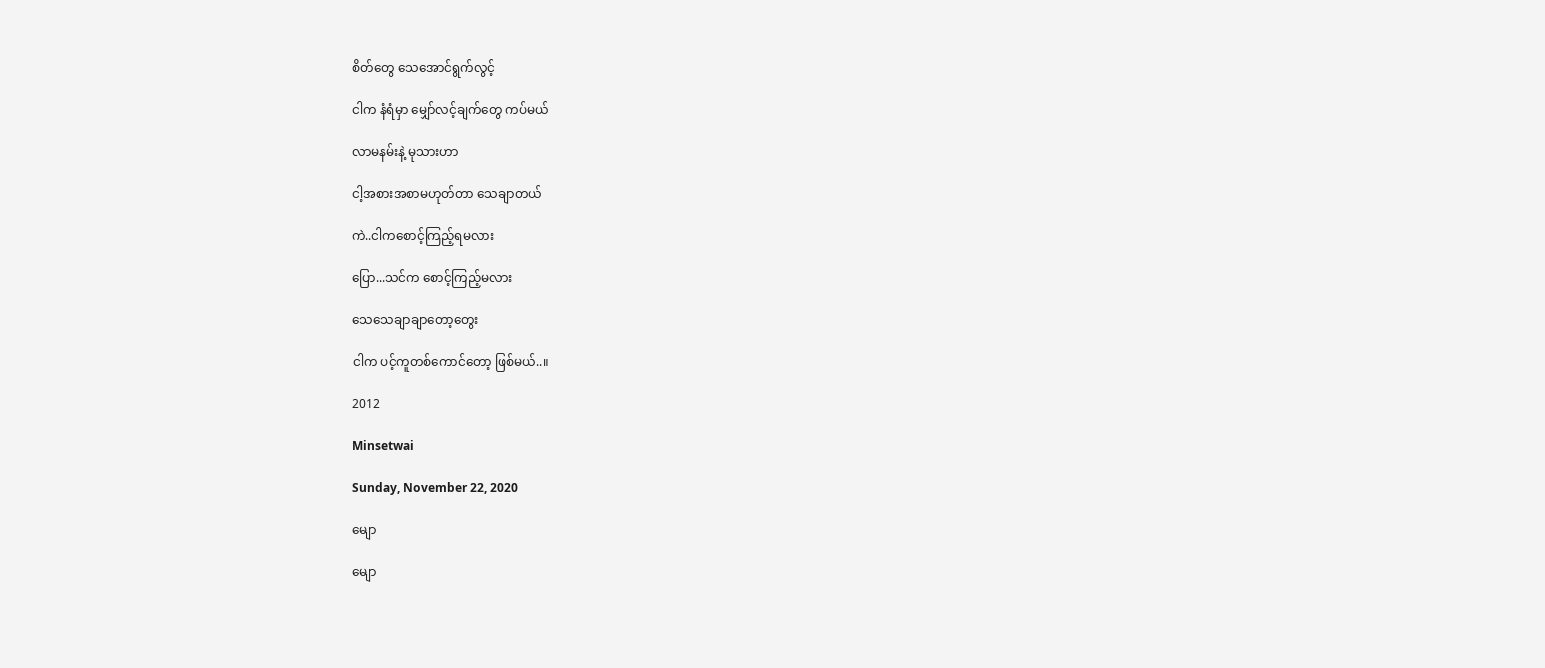စိတ်တွေ သေအောင်ရွက်လွင့်

ငါက နံရံမှာ မျှော်လင့်ချက်တွေ ကပ်မယ်

လာမနမ်းနဲ့ မုသားဟာ

ငါ့အစားအစာမဟုတ်တာ သေချာတယ်

ကဲ..ငါကစောင့်ကြည့်ရမလား

ပြော...သင်က စောင့်ကြည့်မလား

သေသေချာချာတော့တွေး

ငါက ပင့်ကူတစ်ကောင်တော့ ဖြစ်မယ်..။

2012

Minsetwai

Sunday, November 22, 2020

မျော

မျော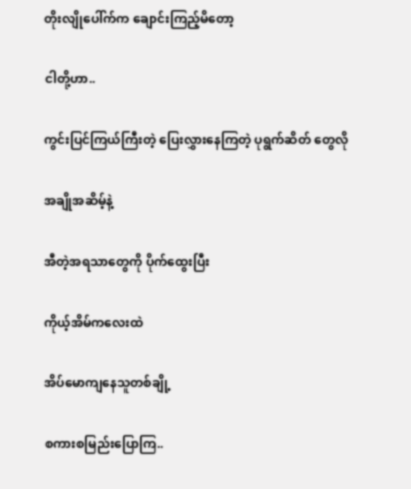တိုးလျိုပေါ်က်က ချောင်းကြည့်မိတော့

ငါတို့ဟာ..

ကွင်းပြင်ကြယ်ကြီးတဲ့ ပြေးလွှားနေကြတဲ့ ပုရွက်ဆိတ် တွေလို

အချိုအဆိမ့်နဲ့

အီတဲ့အရသာတွေကို ပိုက်ထွေးပြီး

ကိုယ့်အိမ်ကလေးထဲ

အိပ်မောကျနေသူတစ်ချို့

စကားစမြည်းပြောကြ..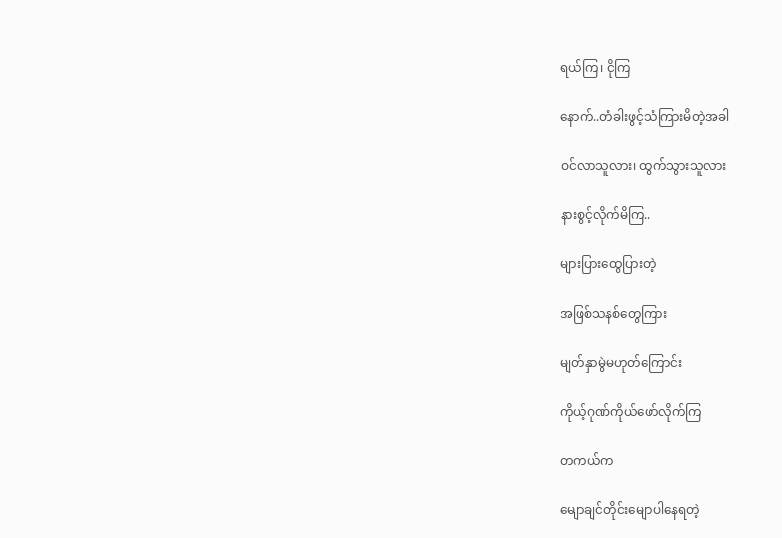ရယ်ကြ၊ ငိုကြ

နောက်..တံခါးဖွင့်သံကြားမိတဲ့အခါ

ဝင်လာသူလား၊ ထွက်သွားသူလား

နားစွင့်လိုက်မိကြ..

များပြားထွေပြားတဲ့

အဖြစ်သနစ်တွေကြား

မျတ်နှာမွဲမဟုတ်ကြောင်း

ကိုယ့်ဂုဏ်ကိုယ်ဖော်လိုက်ကြ

တကယ်က

မျောချင်တိုင်းမျောပါနေရတဲ့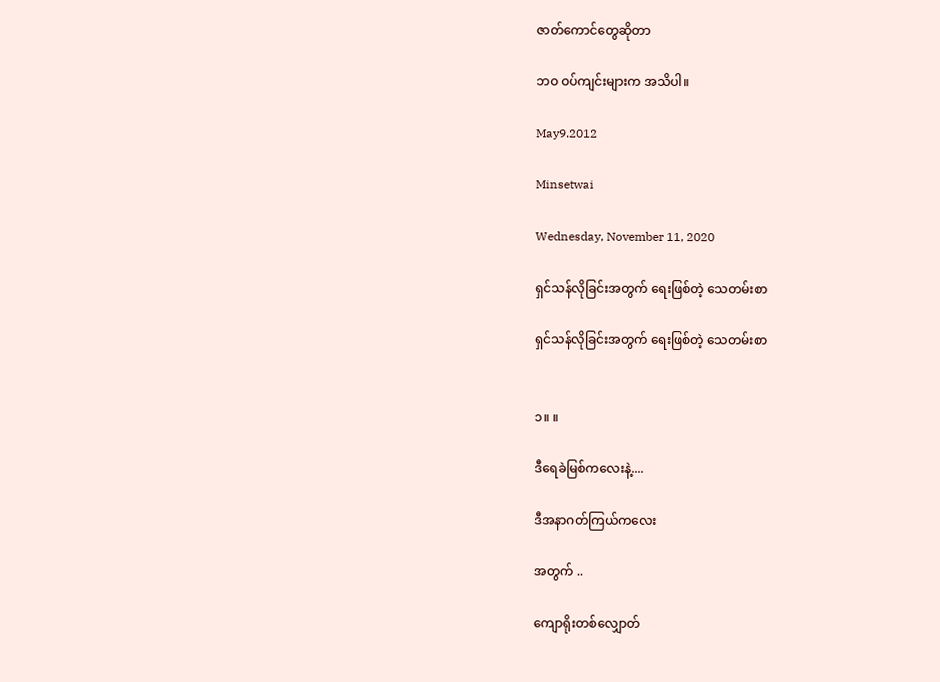ဇာတ်ကောင်တွေဆိုတာ

ဘဝ ဝပ်ကျင်းများက အသိပါ။

May9.2012

Minsetwai

Wednesday, November 11, 2020

ရှင်သန်လိုခြင်းအတွက် ရေးဖြစ်တဲ့ သေတမ်းစာ

ရှင်သန်လိုခြင်းအတွက် ရေးဖြစ်တဲ့ သေတမ်းစာ


၁။ ။

ဒီရေခဲမြစ်ကလေးနဲ့....

ဒီအနာဂတ်ကြယ်ကလေး

အတွက် ..

ကျောရိုးတစ်လျှောတ်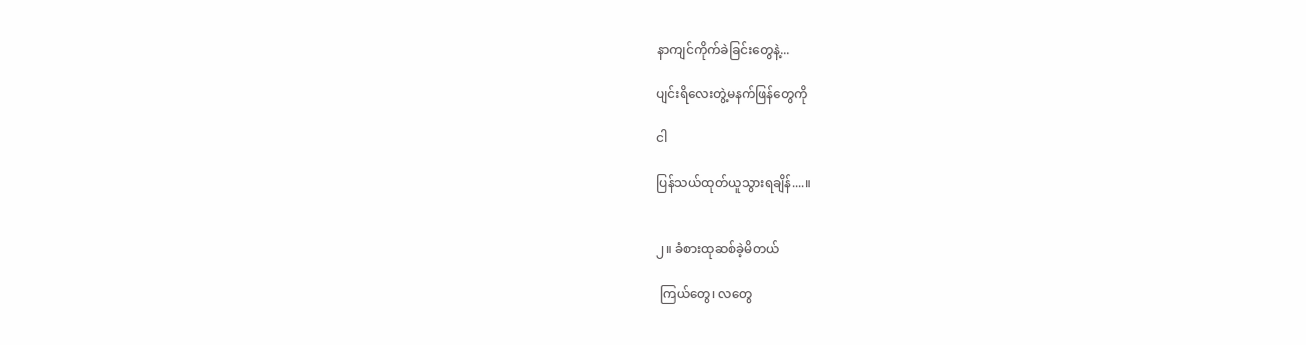နာကျင်ကိုက်ခဲခြင်းတွေနဲ့...

ပျင်းရိလေးတွဲ့မနက်ဖြန်တွေကို

ငါ

ပြန်သယ်ထုတ်ယူသွားရချိန်....။


၂။ ခံစားထုဆစ်ခဲ့မိတယ်

 ကြယ်တွေ၊ လတွေ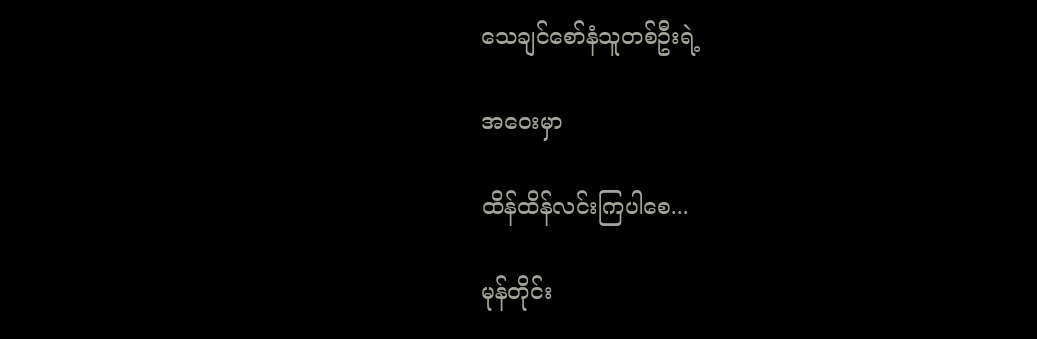သေချင်စော်နံသူတစ်ဦးရဲ့

အဝေးမှာ

ထိန်ထိန်လင်းကြပါစေ...

မုန်တိုင်း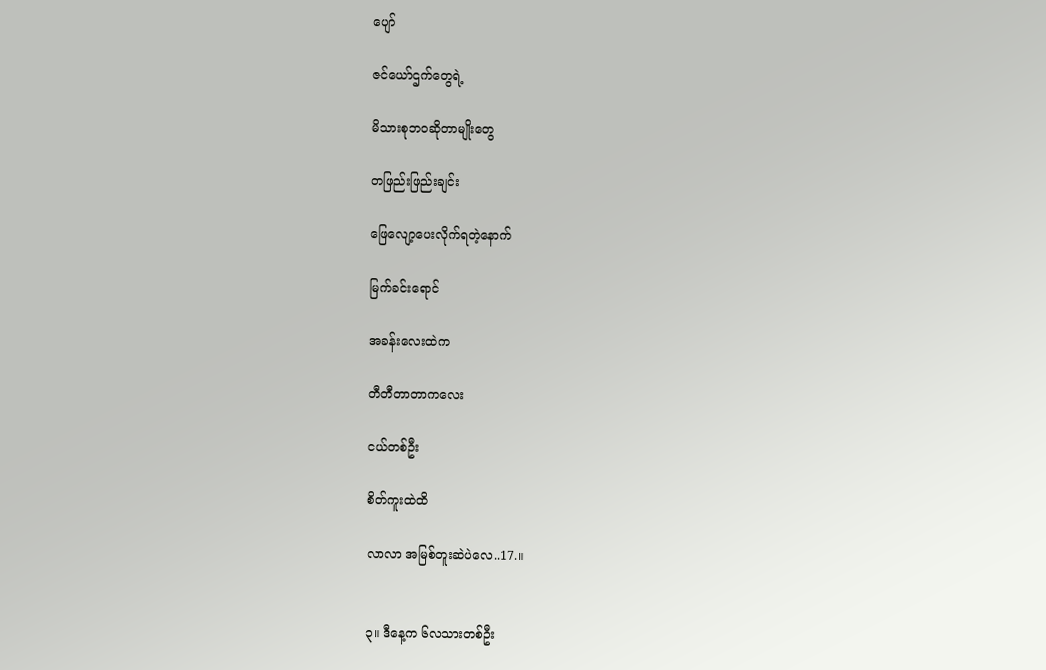ပျော်

ဇင်ယော်ဌက်တွေရဲ့

မိသားစုဘဝဆိုတာမျိုးတွေ

တဖြည်းဖြည်းချင်း

ဖြေလျော့ပေးလိုက်ရတဲ့နောက်

မြက်ခင်းရောင်

အခန်းလေးထဲက

တီတီတာတာကလေး

ငယ်တစ်ဦး

စိတ်ကူးထဲထိ

လာလာ အမြစ်တူးဆဲပဲလေ..17.။


၃။ ဒီနေ့က ၆လသားတစ်ဦး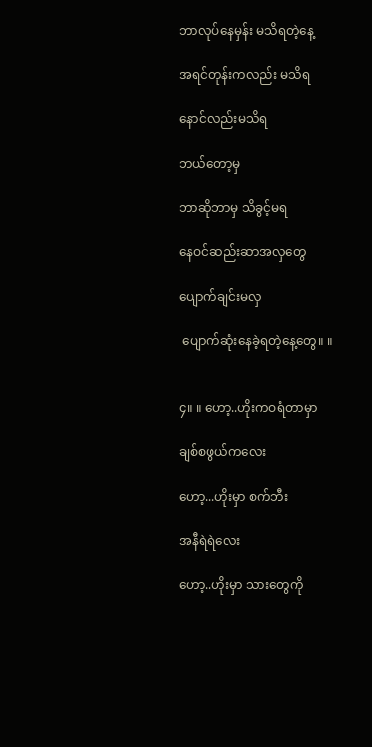ဘာလုပ်နေမှန်း မသိရတဲ့နေ့

အရင်တုန်းကလည်း မသိရ

နောင်လည်းမသိရ

ဘယ်တော့မှ

ဘာဆိုဘာမှ သိခွင့်မရ

နေဝင်ဆည်းဆာအလှတွေ

ပျောက်ချင်းမလှ

 ပျောက်ဆုံးနေခဲ့ရတဲ့နေ့တွေ။ ။


၄။ ။ ဟော့..ဟိုးကဝရံတာမှာ

ချစ်စဖွယ်ကလေး

ဟော့...ဟိုးမှာ စက်ဘီး

အနီရဲရဲလေး

ဟော့..ဟိုးမှာ သားတွေကို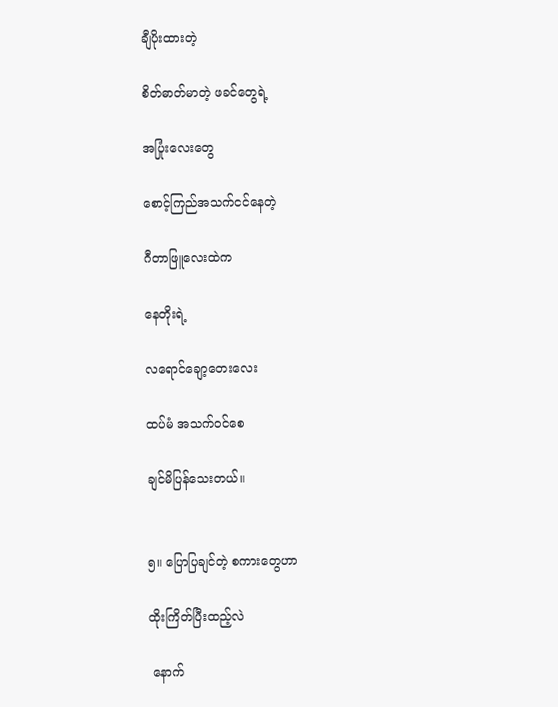ချီပိုးထားတဲ့

စိတ်ဓာတ်မာတဲ့ ဖခင်တွေရဲ့

အပြုံးလေးတွေ

စောင့်ကြည်အသက်ငင်နေတဲ့

ဂီတာဖြူလေးထဲက

နေတိုးရဲ့

လရောင်ချော့တေးလေး

ထပ်မံ အသက်ဝင်စေ

ချင်မိပြန်သေးတယ်။


၅။ ပြောပြချင်တဲ့ စကားတွေဟာ

ထိုးကြိတ်ပြီးထည့်လဲ

 နောက်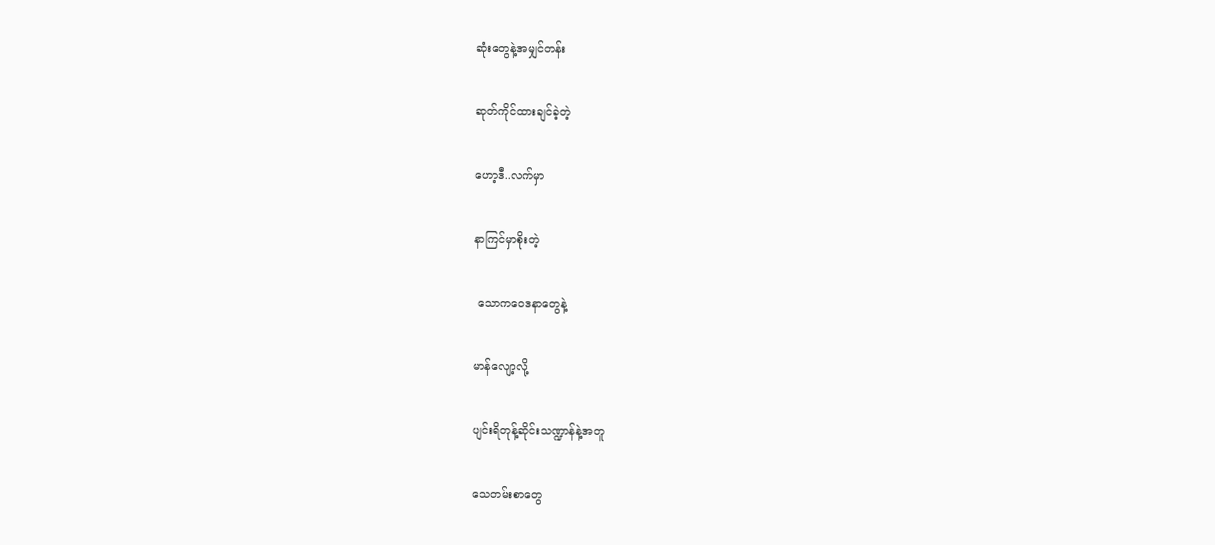ဆုံးတွေနဲ့အမျှင်တန်း

ဆုတ်ကိုင်ထားချင်ခဲ့တဲ့

ဟော့ဒီ..လက်မှာ

နာကြင်မှာစိုးတဲ့

 သောကဝေဒနာတွေနဲ့

မာန်လျော့လို့

ပျင်းရိတုန့်ဆိုင်းသဏ္ဍာန်နဲ့အတူ

သေတမ်းစာတွေ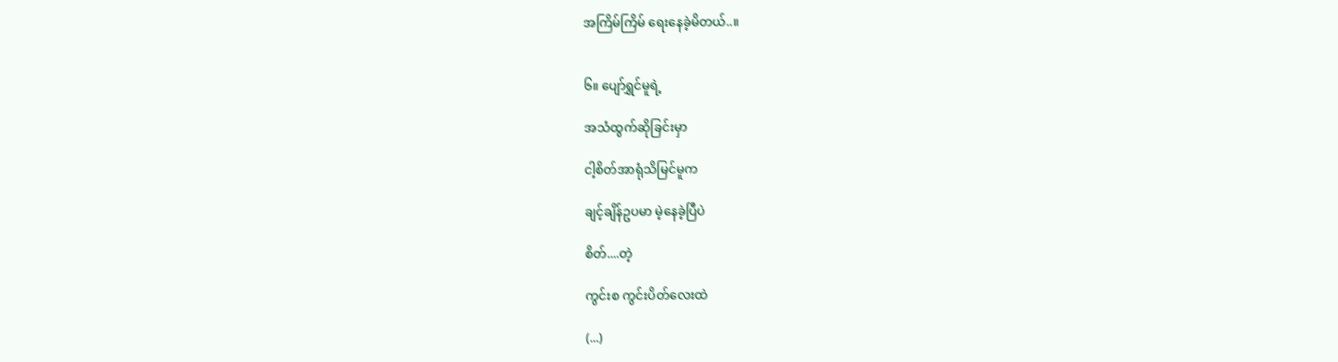အကြိမ်ကြိမ် ရေးနေခဲ့မိတယ်..။


၆။ ပျော်ရွှင်မူရဲ့

အသံထွက်ဆိုခြင်းမှာ

ငါ့စိတ်အာရုံသိမြင်မူက

ချင့်ချိန်ဥပမာ မဲ့နေခဲ့ပြီပဲ

စိတ်....တဲ့

ကွင်းစ ကွင်းပိတ်လေးထဲ

(...)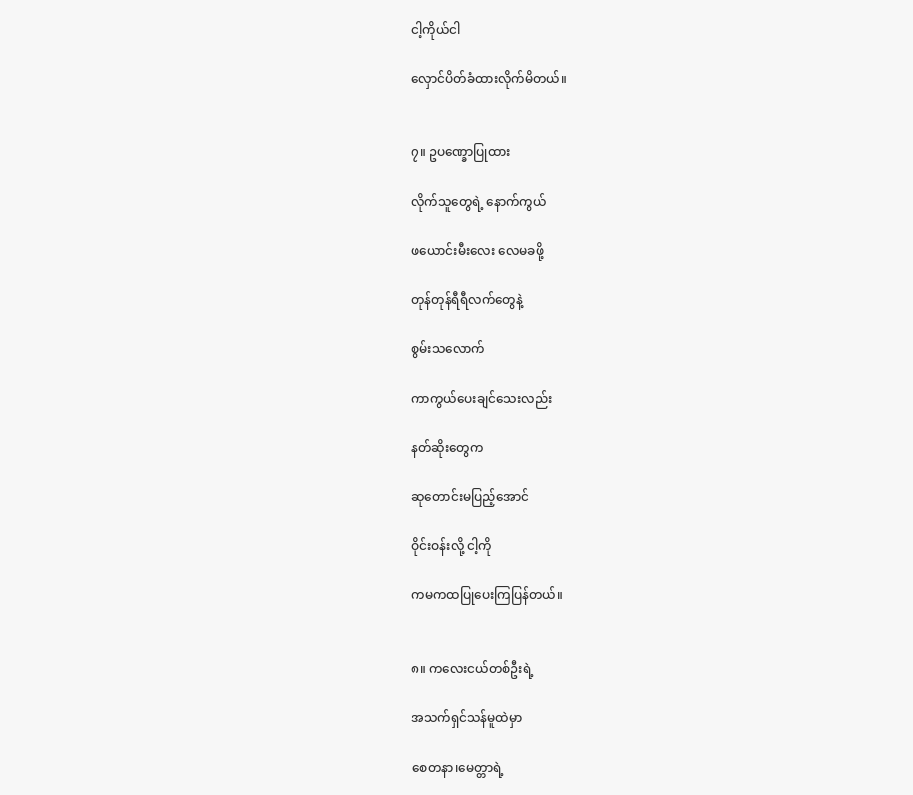ငါ့ကိုယ်ငါ

လှောင်ပိတ်ခံထားလိုက်မိတယ်။


၇။ ဥပဏ္ခောပြုထား

လိုက်သူတွေရဲ့ နောက်ကွယ်

ဖယောင်းမီးလေး လေမခဖို့

တုန်တုန်ရီရီလက်တွေနဲ့

စွမ်းသလောက်

ကာကွယ်ပေးချင်သေးလည်း

နတ်ဆိုးတွေက

ဆုတောင်းမပြည့်အောင်

ဝိုင်းဝန်းလို့ ငါ့ကို

ကမကထပြုပေးကြပြန်တယ်။


၈။ ကလေးငယ်တစ်ဦးရဲ့

အသက်ရှင်သန်မူထဲမှာ

စေတနာ၊မေတ္တာရဲ့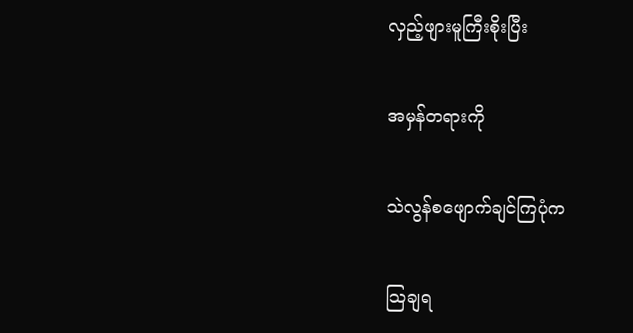လှည့်ဖျားမူကြီးစိုးပြီး

အမှန်တရားကို

သဲလွန်စဖျောက်ချင်ကြပုံက

သြချရ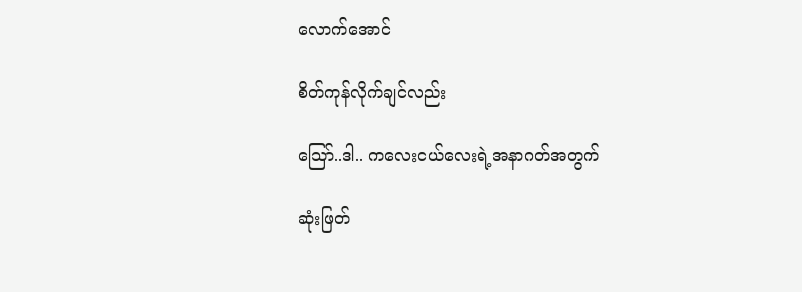လောက်အောင်

စိတ်ကုန်လိုက်ချင်လည်း

သြော်..ဒါ.. ကလေးငယ်လေးရဲ့အနာဂတ်အတွက်

ဆုံးဖြတ်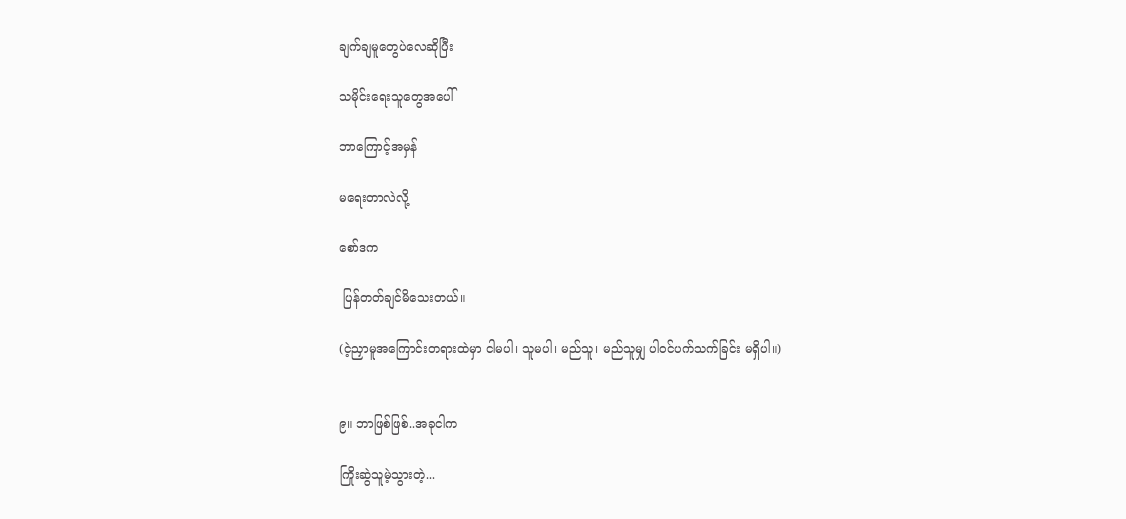ချက်ချမူတွေပဲလေဆိုပြီး

သမိုင်းရေးသူတွေအပေါ်

ဘာကြောင့်အမှန်

မရေးတာလဲလို့

စော်ဒက

 ပြန်တတ်ချင်မိသေးတယ်။

(ငဲ့ညှာမူအကြောင်းတရားထဲမှာ ငါမပါ၊ သူမပါ၊ မည်သူ၊ မည်သူမျှ ပါဝင်ပက်သက်ခြင်း မရှိပါ။)


၉။ ဘာဖြစ်ဖြစ်..အခုငါက

ကြိုးဆွဲသူမဲ့သွားတဲ့...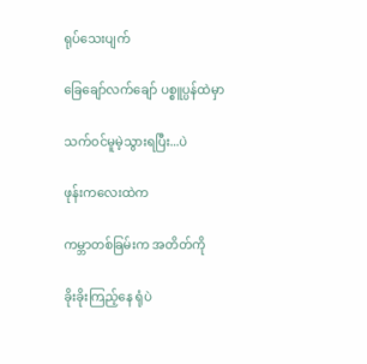ရုပ်သေးပျက်

ခြေချော်လက်ချော် ပစ္စူပ္ပန်ထဲမှာ

သက်ဝင်မူမဲ့သွားရပြီး...ပဲ

ဖုန်းကလေးထဲက

ကမ္ဘာတစ်ခြမ်းက အတိတ်ကို

ခိုးခိုးကြည့်နေ ရုံပဲ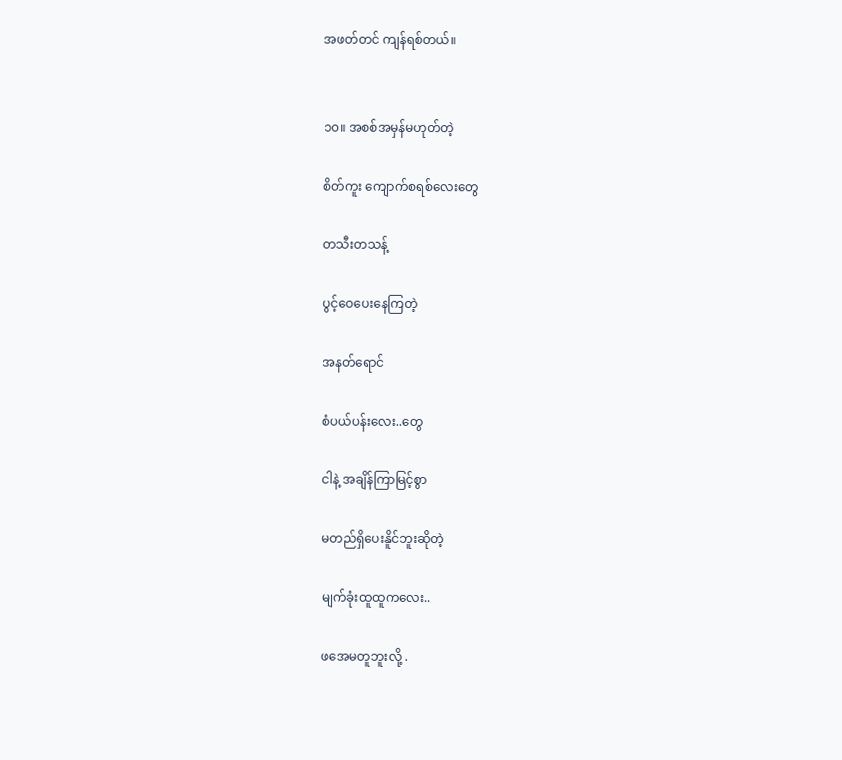အဖတ်တင် ကျန်ရစ်တယ်။


၁၀။ အစစ်အမှန်မဟုတ်တဲ့

စိတ်ကူး ကျောက်စရစ်လေးတွေ

တသီးတသန့်

ပွင့်ဝေပေးနေကြတဲ့

အနတ်ရောင်

စံပယ်ပန်းလေး..တွေ

ငါနဲ့ အချိန်ကြာမြင့်စွာ

မတည်ရှိပေးနိူင်ဘူးဆိုတဲ့

မျက်ခုံးထူထူကလေး..

ဖအေမတူဘူးလို့ .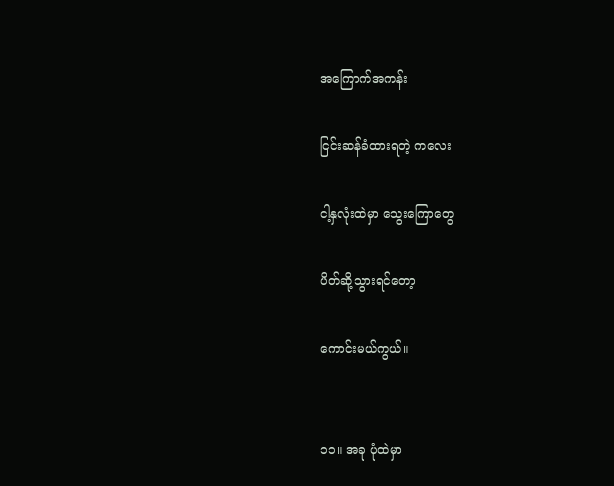အကြောက်အကန်း

ငြင်းဆန်ခံထားရတဲ့ ကလေး

ငါ့နှလုံးထဲမှာ သွေးကြောတွေ

ပိတ်ဆို့သွားရင်တော့

ကောင်းမယ်ကွယ်။


၁၁။ အခု ပုံထဲမှာ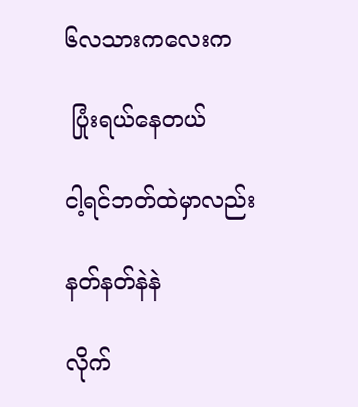၆လသားကလေးက

 ပြုံးရယ်နေတယ်

ငါ့ရင်ဘတ်ထဲမှာလည်း

နတ်နတ်နဲနဲ

လိုက်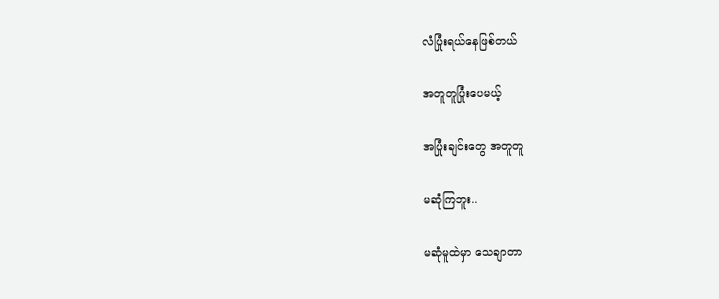လံပြုံးရယ်နေဖြစ်တယ်

အတူတူပြုံးပေမယ့်

အပြုံးချင်းတွေ အတူတူ

မဆုံကြဘူး..

မဆုံမူထဲမှာ သေချာတာ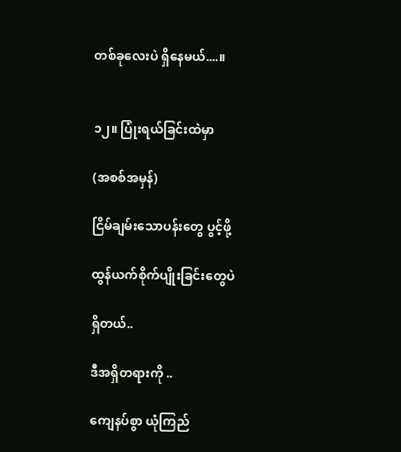တစ်ခုလေးပဲ ရှိနေမယ်....။


၁၂။ ပြုံးရယ်ခြင်းထဲမှာ

(အစစ်အမှန်)

ငြိမ်ချမ်းသောပန်းတွေ ပွင့်ဖို့

ထွန်ယက်စိုက်ပျိုးခြင်းတွေပဲ

ရှိတယ်..

ဒီအရှိတရားကို ..

ကျေနပ်စွာ ယုံကြည်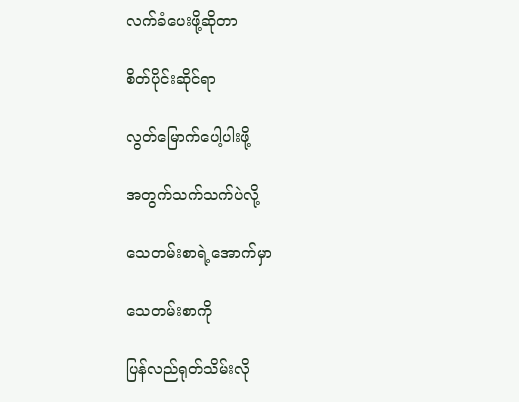လက်ခံပေးဖို့ဆိုတာ

စိတ်ပိုင်းဆိုင်ရာ

လွတ်မြောက်ပေါ့ပါးဖို့

အတွက်သက်သက်ပဲလို့

သေတမ်းစာရဲ့အောက်မှာ

သေတမ်းစာကို

ပြန်လည်ရုတ်သိမ်းလို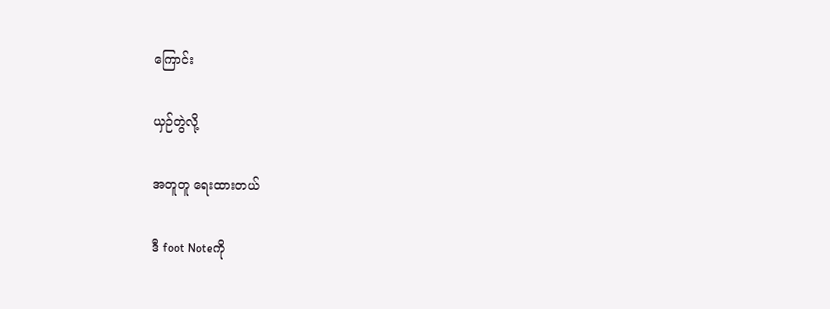ကြောင်း

ယှဉ်တွဲလို့

အတူတူ ရေးထားတယ်

ဒီ foot Noteကို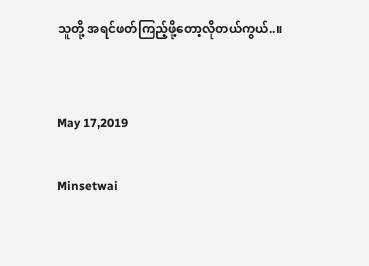သူတို့ အရင်ဖတ်ကြည့်ဖို့တော့လိုတယ်ကွယ်..။


May 17,2019

Minsetwai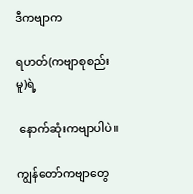ဒီကဗျာက

ရဟတ်(ကဗျာစုစည်းမူ)ရဲ့

 နောက်ဆုံးကဗျာပါပဲ။

ကျွန်တော်ကဗျာတွေ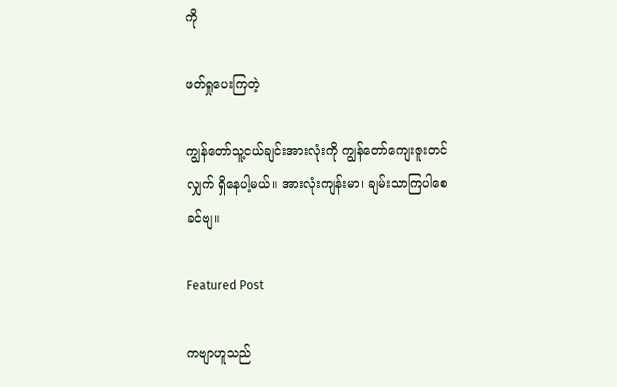ကို

ဖတ်ရှုပေးကြတဲ့

ကျွန်တော်သူ့ငယ်ချင်းအားလုံးကို ကျွန်တော်ကျေးဇူးတင်လျှက် ရှိနေပါ့မယ်။ အားလုံးကျန်းမာ၊ ချမ်းသာကြပါစေခင်ဗျ။

Featured Post

ကဗျာဟူသည်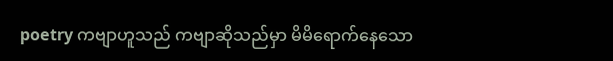poetry ကဗျာဟူသည် ကဗျာဆိုသည်မှာ မိမိရောက်နေသော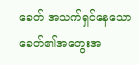ခေတ် အသက်ရှင်နေသောခေတ်၏အတွေးအ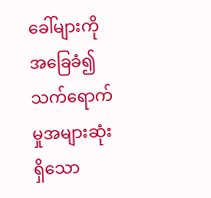ခေါ်များကို အခြေခံ၍ သက်ရောက်မှုအများဆုံးရှိသော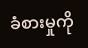ခံစားမှုကို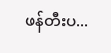ဖန်တီးပ...